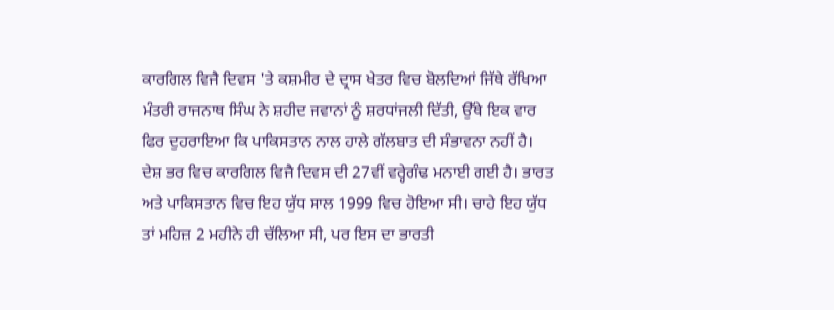ਕਾਰਗਿਲ ਵਿਜੈ ਦਿਵਸ 'ਤੇ ਕਸ਼ਮੀਰ ਦੇ ਦ੍ਰਾਸ ਖੇਤਰ ਵਿਚ ਬੋਲਦਿਆਂ ਜਿੱਥੇ ਰੱਖਿਆ ਮੰਤਰੀ ਰਾਜਨਾਥ ਸਿੰਘ ਨੇ ਸ਼ਹੀਦ ਜਵਾਨਾਂ ਨੂੰ ਸ਼ਰਧਾਂਜਲੀ ਦਿੱਤੀ, ਉੱਥੇ ਇਕ ਵਾਰ ਫਿਰ ਦੁਹਰਾਇਆ ਕਿ ਪਾਕਿਸਤਾਨ ਨਾਲ ਹਾਲੇ ਗੱਲਬਾਤ ਦੀ ਸੰਭਾਵਨਾ ਨਹੀਂ ਹੈ। ਦੇਸ਼ ਭਰ ਵਿਚ ਕਾਰਗਿਲ ਵਿਜੈ ਦਿਵਸ ਦੀ 27ਵੀਂ ਵਰ੍ਹੇਗੰਢ ਮਨਾਈ ਗਈ ਹੈ। ਭਾਰਤ ਅਤੇ ਪਾਕਿਸਤਾਨ ਵਿਚ ਇਹ ਯੁੱਧ ਸਾਲ 1999 ਵਿਚ ਹੋਇਆ ਸੀ। ਚਾਹੇ ਇਹ ਯੁੱਧ ਤਾਂ ਮਹਿਜ਼ 2 ਮਹੀਨੇ ਹੀ ਚੱਲਿਆ ਸੀ, ਪਰ ਇਸ ਦਾ ਭਾਰਤੀ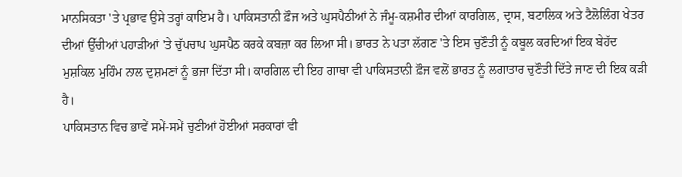ਮਾਨਸਿਕਤਾ 'ਤੇ ਪ੍ਰਭਾਵ ਉਸੇ ਤਰ੍ਹਾਂ ਕਾਇਮ ਹੈ। ਪਾਕਿਸਤਾਨੀ ਫ਼ੌਜ ਅਤੇ ਘੁਸਪੈਠੀਆਂ ਨੇ ਜੰਮੂ-ਕਸ਼ਮੀਰ ਦੀਆਂ ਕਾਰਗਿਲ, ਦ੍ਰਾਸ, ਬਟਾਲਿਕ ਅਤੇ ਟੈਲੋਲਿੰਗ ਖੇਤਰ ਦੀਆਂ ਉੱਚੀਆਂ ਪਹਾੜੀਆਂ 'ਤੇ ਚੁੱਪਚਾਪ ਘੁਸਪੈਠ ਕਰਕੇ ਕਬਜ਼ਾ ਕਰ ਲਿਆ ਸੀ। ਭਾਰਤ ਨੇ ਪਤਾ ਲੱਗਣ 'ਤੇ ਇਸ ਚੁਣੌਤੀ ਨੂੰ ਕਬੂਲ ਕਰਦਿਆਂ ਇਕ ਬੇਹੱਦ ਮੁਸ਼ਕਿਲ ਮੁਹਿੰਮ ਨਾਲ ਦੁਸ਼ਮਣਾਂ ਨੂੰ ਭਜਾ ਦਿੱਤਾ ਸੀ। ਕਾਰਗਿਲ ਦੀ ਇਹ ਗਾਥਾ ਵੀ ਪਾਕਿਸਤਾਨੀ ਫ਼ੌਜ ਵਲੋਂ ਭਾਰਤ ਨੂੰ ਲਗਾਤਾਰ ਚੁਣੌਤੀ ਦਿੱਤੇ ਜਾਣ ਦੀ ਇਕ ਕੜੀ ਹੈ।
ਪਾਕਿਸਤਾਨ ਵਿਚ ਭਾਵੇਂ ਸਮੇਂ-ਸਮੇਂ ਚੁਣੀਆਂ ਹੋਈਆਂ ਸਰਕਾਰਾਂ ਵੀ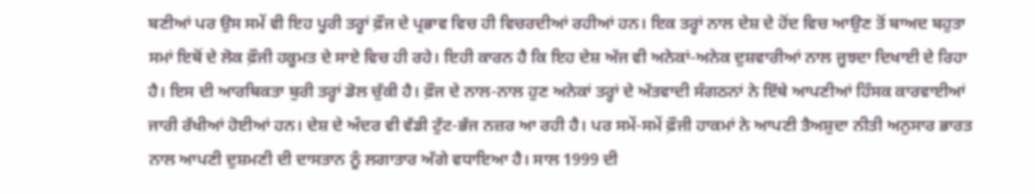ਬਣੀਆਂ ਪਰ ਉਸ ਸਮੇਂ ਵੀ ਇਹ ਪੂਰੀ ਤਰ੍ਹਾਂ ਫ਼ੌਜ ਦੇ ਪ੍ਰਭਾਵ ਵਿਚ ਹੀ ਵਿਚਰਦੀਆਂ ਰਹੀਆਂ ਹਨ। ਇਕ ਤਰ੍ਹਾਂ ਨਾਲ ਦੇਸ਼ ਦੇ ਹੋਂਦ ਵਿਚ ਆਉਣ ਤੋਂ ਬਾਅਦ ਬਹੁਤਾ ਸਮਾਂ ਇਥੋਂ ਦੇ ਲੋਕ ਫ਼ੌਜੀ ਹਕੂਮਤ ਦੇ ਸਾਏ ਵਿਚ ਹੀ ਰਹੇ। ਇਹੀ ਕਾਰਨ ਹੈ ਕਿ ਇਹ ਦੇਸ਼ ਅੱਜ ਵੀ ਅਨੇਕਾਂ-ਅਨੇਕ ਦੁਸ਼ਵਾਰੀਆਂ ਨਾਲ ਜੂਝਦਾ ਦਿਖਾਈ ਦੇ ਰਿਹਾ ਹੈ। ਇਸ ਦੀ ਆਰਥਿਕਤਾ ਬੁਰੀ ਤਰ੍ਹਾਂ ਡੋਲ ਚੁੱਕੀ ਹੈ। ਫ਼ੌਜ ਦੇ ਨਾਲ-ਨਾਲ ਹੁਣ ਅਨੇਕਾਂ ਤਰ੍ਹਾਂ ਦੇ ਅੱਤਵਾਦੀ ਸੰਗਠਨਾਂ ਨੇ ਇੱਥੇ ਆਪਣੀਆਂ ਹਿੰਸਕ ਕਾਰਵਾਈਆਂ ਜਾਰੀ ਰੱਖੀਆਂ ਹੋਈਆਂ ਹਨ। ਦੇਸ਼ ਦੇ ਅੰਦਰ ਵੀ ਵੱਡੀ ਟੁੱਟ-ਭੱਜ ਨਜ਼ਰ ਆ ਰਹੀ ਹੈ। ਪਰ ਸਮੇਂ-ਸਮੇਂ ਫ਼ੌਜੀ ਹਾਕਮਾਂ ਨੇ ਆਪਣੀ ਤੈਅਸ਼ੁਦਾ ਨੀਤੀ ਅਨੁਸਾਰ ਭਾਰਤ ਨਾਲ ਆਪਣੀ ਦੁਸ਼ਮਣੀ ਦੀ ਦਾਸਤਾਨ ਨੂੰ ਲਗਾਤਾਰ ਅੱਗੇ ਵਧਾਇਆ ਹੈ। ਸਾਲ 1999 ਦੀ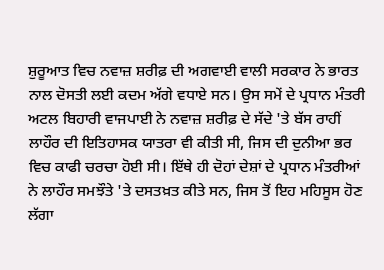ਸ਼ੁਰੂਆਤ ਵਿਚ ਨਵਾਜ਼ ਸ਼ਰੀਫ਼ ਦੀ ਅਗਵਾਈ ਵਾਲੀ ਸਰਕਾਰ ਨੇ ਭਾਰਤ ਨਾਲ ਦੋਸਤੀ ਲਈ ਕਦਮ ਅੱਗੇ ਵਧਾਏ ਸਨ। ਉਸ ਸਮੇਂ ਦੇ ਪ੍ਰਧਾਨ ਮੰਤਰੀ ਅਟਲ ਬਿਹਾਰੀ ਵਾਜਪਾਈ ਨੇ ਨਵਾਜ਼ ਸ਼ਰੀਫ਼ ਦੇ ਸੱਦੇ 'ਤੇ ਬੱਸ ਰਾਹੀਂ ਲਾਹੌਰ ਦੀ ਇਤਿਹਾਸਕ ਯਾਤਰਾ ਵੀ ਕੀਤੀ ਸੀ, ਜਿਸ ਦੀ ਦੁਨੀਆ ਭਰ ਵਿਚ ਕਾਫੀ ਚਰਚਾ ਹੋਈ ਸੀ। ਇੱਥੇ ਹੀ ਦੋਹਾਂ ਦੇਸ਼ਾਂ ਦੇ ਪ੍ਰਧਾਨ ਮੰਤਰੀਆਂ ਨੇ ਲਾਹੌਰ ਸਮਝੌਤੇ 'ਤੇ ਦਸਤਖ਼ਤ ਕੀਤੇ ਸਨ, ਜਿਸ ਤੋਂ ਇਹ ਮਹਿਸੂਸ ਹੋਣ ਲੱਗਾ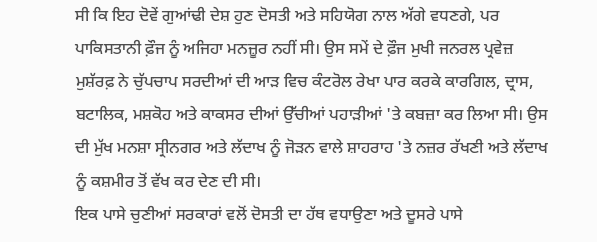ਸੀ ਕਿ ਇਹ ਦੋਵੇਂ ਗੁਆਂਢੀ ਦੇਸ਼ ਹੁਣ ਦੋਸਤੀ ਅਤੇ ਸਹਿਯੋਗ ਨਾਲ ਅੱਗੇ ਵਧਣਗੇ, ਪਰ ਪਾਕਿਸਤਾਨੀ ਫ਼ੌਜ ਨੂੰ ਅਜਿਹਾ ਮਨਜ਼ੂਰ ਨਹੀਂ ਸੀ। ਉਸ ਸਮੇਂ ਦੇ ਫ਼ੌਜ ਮੁਖੀ ਜਨਰਲ ਪ੍ਰਵੇਜ਼ ਮੁਸ਼ੱਰਫ਼ ਨੇ ਚੁੱਪਚਾਪ ਸਰਦੀਆਂ ਦੀ ਆੜ ਵਿਚ ਕੰਟਰੋਲ ਰੇਖਾ ਪਾਰ ਕਰਕੇ ਕਾਰਗਿਲ, ਦ੍ਰਾਸ, ਬਟਾਲਿਕ, ਮਸ਼ਕੋਹ ਅਤੇ ਕਾਕਸਰ ਦੀਆਂ ਉੱਚੀਆਂ ਪਹਾੜੀਆਂ 'ਤੇ ਕਬਜ਼ਾ ਕਰ ਲਿਆ ਸੀ। ਉਸ ਦੀ ਮੁੱਖ ਮਨਸ਼ਾ ਸ੍ਰੀਨਗਰ ਅਤੇ ਲੱਦਾਖ ਨੂੰ ਜੋੜਨ ਵਾਲੇ ਸ਼ਾਹਰਾਹ 'ਤੇ ਨਜ਼ਰ ਰੱਖਣੀ ਅਤੇ ਲੱਦਾਖ ਨੂੰ ਕਸ਼ਮੀਰ ਤੋਂ ਵੱਖ ਕਰ ਦੇਣ ਦੀ ਸੀ।
ਇਕ ਪਾਸੇ ਚੁਣੀਆਂ ਸਰਕਾਰਾਂ ਵਲੋਂ ਦੋਸਤੀ ਦਾ ਹੱਥ ਵਧਾਉਣਾ ਅਤੇ ਦੂਸਰੇ ਪਾਸੇ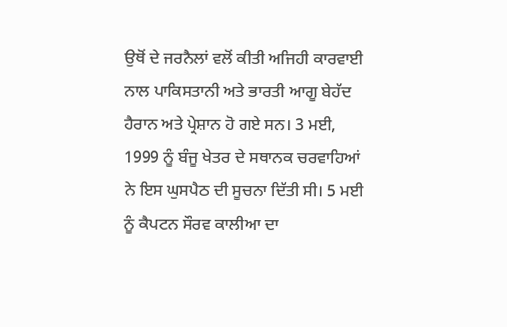ਉਥੋਂ ਦੇ ਜਰਨੈਲਾਂ ਵਲੋਂ ਕੀਤੀ ਅਜਿਹੀ ਕਾਰਵਾਈ ਨਾਲ ਪਾਕਿਸਤਾਨੀ ਅਤੇ ਭਾਰਤੀ ਆਗੂ ਬੇਹੱਦ ਹੈਰਾਨ ਅਤੇ ਪ੍ਰੇਸ਼ਾਨ ਹੋ ਗਏ ਸਨ। 3 ਮਈ, 1999 ਨੂੰ ਬੰਜੂ ਖੇਤਰ ਦੇ ਸਥਾਨਕ ਚਰਵਾਹਿਆਂ ਨੇ ਇਸ ਘੁਸਪੈਠ ਦੀ ਸੂਚਨਾ ਦਿੱਤੀ ਸੀ। 5 ਮਈ ਨੂੰ ਕੈਪਟਨ ਸੌਰਵ ਕਾਲੀਆ ਦਾ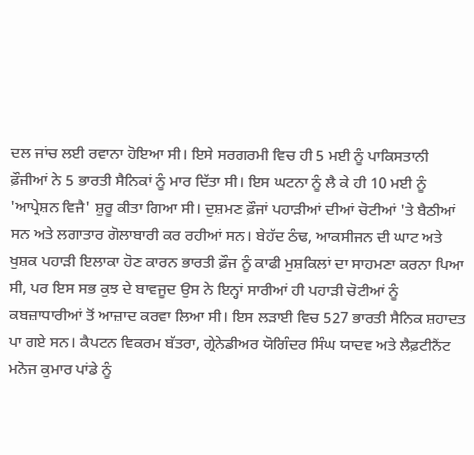ਦਲ ਜਾਂਚ ਲਈ ਰਵਾਨਾ ਹੋਇਆ ਸੀ। ਇਸੇ ਸਰਗਰਮੀ ਵਿਚ ਹੀ 5 ਮਈ ਨੂੰ ਪਾਕਿਸਤਾਨੀ ਫ਼ੌਜੀਆਂ ਨੇ 5 ਭਾਰਤੀ ਸੈਨਿਕਾਂ ਨੂੰ ਮਾਰ ਦਿੱਤਾ ਸੀ। ਇਸ ਘਟਨਾ ਨੂੰ ਲੈ ਕੇ ਹੀ 10 ਮਈ ਨੂੰ 'ਆਪ੍ਰੇਸ਼ਨ ਵਿਜੈ' ਸ਼ੁਰੂ ਕੀਤਾ ਗਿਆ ਸੀ। ਦੁਸ਼ਮਣ ਫ਼ੌਜਾਂ ਪਹਾੜੀਆਂ ਦੀਆਂ ਚੋਟੀਆਂ 'ਤੇ ਬੈਠੀਆਂ ਸਨ ਅਤੇ ਲਗਾਤਾਰ ਗੋਲਾਬਾਰੀ ਕਰ ਰਹੀਆਂ ਸਨ। ਬੇਹੱਦ ਠੰਢ, ਆਕਸੀਜਨ ਦੀ ਘਾਟ ਅਤੇ ਖੁਸ਼ਕ ਪਹਾੜੀ ਇਲਾਕਾ ਹੋਣ ਕਾਰਨ ਭਾਰਤੀ ਫ਼ੌਜ ਨੂੰ ਕਾਫੀ ਮੁਸ਼ਕਿਲਾਂ ਦਾ ਸਾਹਮਣਾ ਕਰਨਾ ਪਿਆ ਸੀ, ਪਰ ਇਸ ਸਭ ਕੁਝ ਦੇ ਬਾਵਜੂਦ ਉਸ ਨੇ ਇਨ੍ਹਾਂ ਸਾਰੀਆਂ ਹੀ ਪਹਾੜੀ ਚੋਟੀਆਂ ਨੂੰ ਕਬਜ਼ਾਧਾਰੀਆਂ ਤੋਂ ਆਜ਼ਾਦ ਕਰਵਾ ਲਿਆ ਸੀ। ਇਸ ਲੜਾਈ ਵਿਚ 527 ਭਾਰਤੀ ਸੈਨਿਕ ਸ਼ਹਾਦਤ ਪਾ ਗਏ ਸਨ। ਕੈਪਟਨ ਵਿਕਰਮ ਬੱਤਰਾ, ਗ੍ਰੇਨੇਡੀਅਰ ਯੋਗਿੰਦਰ ਸਿੰਘ ਯਾਦਵ ਅਤੇ ਲੈਫ਼ਟੀਨੈਂਟ ਮਨੋਜ ਕੁਮਾਰ ਪਾਂਡੇ ਨੂੰ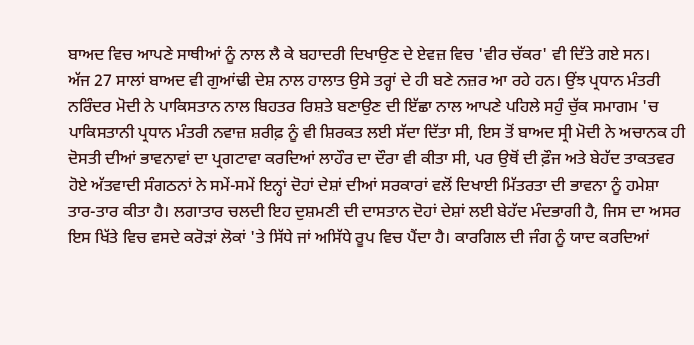ਬਾਅਦ ਵਿਚ ਆਪਣੇ ਸਾਥੀਆਂ ਨੂੰ ਨਾਲ ਲੈ ਕੇ ਬਹਾਦਰੀ ਦਿਖਾਉਣ ਦੇ ਏਵਜ਼ ਵਿਚ 'ਵੀਰ ਚੱਕਰ' ਵੀ ਦਿੱਤੇ ਗਏ ਸਨ।
ਅੱਜ 27 ਸਾਲਾਂ ਬਾਅਦ ਵੀ ਗੁਆਂਢੀ ਦੇਸ਼ ਨਾਲ ਹਾਲਾਤ ਉਸੇ ਤਰ੍ਹਾਂ ਦੇ ਹੀ ਬਣੇ ਨਜ਼ਰ ਆ ਰਹੇ ਹਨ। ਉਂਝ ਪ੍ਰਧਾਨ ਮੰਤਰੀ ਨਰਿੰਦਰ ਮੋਦੀ ਨੇ ਪਾਕਿਸਤਾਨ ਨਾਲ ਬਿਹਤਰ ਰਿਸ਼ਤੇ ਬਣਾਉਣ ਦੀ ਇੱਛਾ ਨਾਲ ਆਪਣੇ ਪਹਿਲੇ ਸਹੁੰ ਚੁੱਕ ਸਮਾਗਮ 'ਚ ਪਾਕਿਸਤਾਨੀ ਪ੍ਰਧਾਨ ਮੰਤਰੀ ਨਵਾਜ਼ ਸ਼ਰੀਫ਼ ਨੂੰ ਵੀ ਸ਼ਿਰਕਤ ਲਈ ਸੱਦਾ ਦਿੱਤਾ ਸੀ, ਇਸ ਤੋਂ ਬਾਅਦ ਸ੍ਰੀ ਮੋਦੀ ਨੇ ਅਚਾਨਕ ਹੀ ਦੋਸਤੀ ਦੀਆਂ ਭਾਵਨਾਵਾਂ ਦਾ ਪ੍ਰਗਟਾਵਾ ਕਰਦਿਆਂ ਲਾਹੌਰ ਦਾ ਦੌਰਾ ਵੀ ਕੀਤਾ ਸੀ, ਪਰ ਉਥੋਂ ਦੀ ਫ਼ੌਜ ਅਤੇ ਬੇਹੱਦ ਤਾਕਤਵਰ ਹੋਏ ਅੱਤਵਾਦੀ ਸੰਗਠਨਾਂ ਨੇ ਸਮੇਂ-ਸਮੇਂ ਇਨ੍ਹਾਂ ਦੋਹਾਂ ਦੇਸ਼ਾਂ ਦੀਆਂ ਸਰਕਾਰਾਂ ਵਲੋਂ ਦਿਖਾਈ ਮਿੱਤਰਤਾ ਦੀ ਭਾਵਨਾ ਨੂੰ ਹਮੇਸ਼ਾ ਤਾਰ-ਤਾਰ ਕੀਤਾ ਹੈ। ਲਗਾਤਾਰ ਚਲਦੀ ਇਹ ਦੁਸ਼ਮਣੀ ਦੀ ਦਾਸਤਾਨ ਦੋਹਾਂ ਦੇਸ਼ਾਂ ਲਈ ਬੇਹੱਦ ਮੰਦਭਾਗੀ ਹੈ, ਜਿਸ ਦਾ ਅਸਰ ਇਸ ਖਿੱਤੇ ਵਿਚ ਵਸਦੇ ਕਰੋੜਾਂ ਲੋਕਾਂ 'ਤੇ ਸਿੱਧੇ ਜਾਂ ਅਸਿੱਧੇ ਰੂਪ ਵਿਚ ਪੈਂਦਾ ਹੈ। ਕਾਰਗਿਲ ਦੀ ਜੰਗ ਨੂੰ ਯਾਦ ਕਰਦਿਆਂ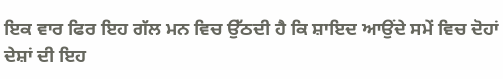ਇਕ ਵਾਰ ਫਿਰ ਇਹ ਗੱਲ ਮਨ ਵਿਚ ਉੱਠਦੀ ਹੈ ਕਿ ਸ਼ਾਇਦ ਆਉਂਦੇ ਸਮੇਂ ਵਿਚ ਦੋਹਾਂ ਦੇਸ਼ਾਂ ਦੀ ਇਹ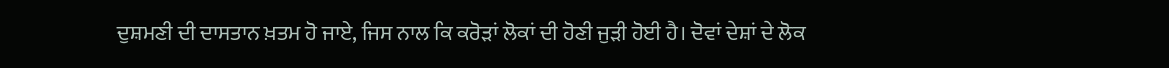ਦੁਸ਼ਮਣੀ ਦੀ ਦਾਸਤਾਨ ਖ਼ਤਮ ਹੋ ਜਾਏ, ਜਿਸ ਨਾਲ ਕਿ ਕਰੋੜਾਂ ਲੋਕਾਂ ਦੀ ਹੋਣੀ ਜੁੜੀ ਹੋਈ ਹੈ। ਦੋਵਾਂ ਦੇਸ਼ਾਂ ਦੇ ਲੋਕ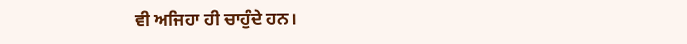ਵੀ ਅਜਿਹਾ ਹੀ ਚਾਹੁੰਦੇ ਹਨ।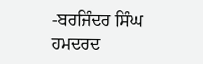-ਬਰਜਿੰਦਰ ਸਿੰਘ ਹਮਦਰਦ